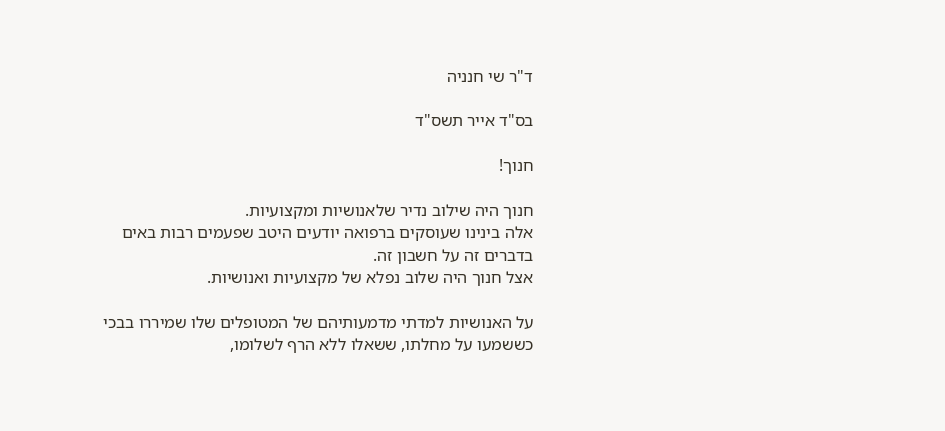ד"ר שי חנניה

בס"ד אייר תשס"ד

חנוך!

חנוך היה שילוב נדיר שלאנושיות ומקצועיות.
אלה בינינו שעוסקים ברפואה יודעים היטב שפעמים רבות באים בדברים זה על חשבון זה.
אצל חנוך היה שלוב נפלא של מקצועיות ואנושיות.

על האנושיות למדתי מדמעותיהם של המטופלים שלו שמיררו בבכי כששמעו על מחלתו, ששאלו ללא הרף לשלומו,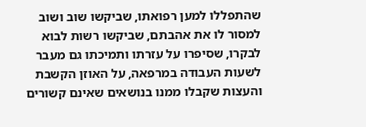שהתפללו למען רפואתו, שביקשו שוב ושוב למסור לו את אהבתם, שביקשו רשות לבוא לבקרו, שסיפרו על עזרתו ותמיכתו גם מעבר לשעות העבודה במרפאה, על האוזן הקשבת והעצות שקבלו ממנו בנושאים שאינם קשורים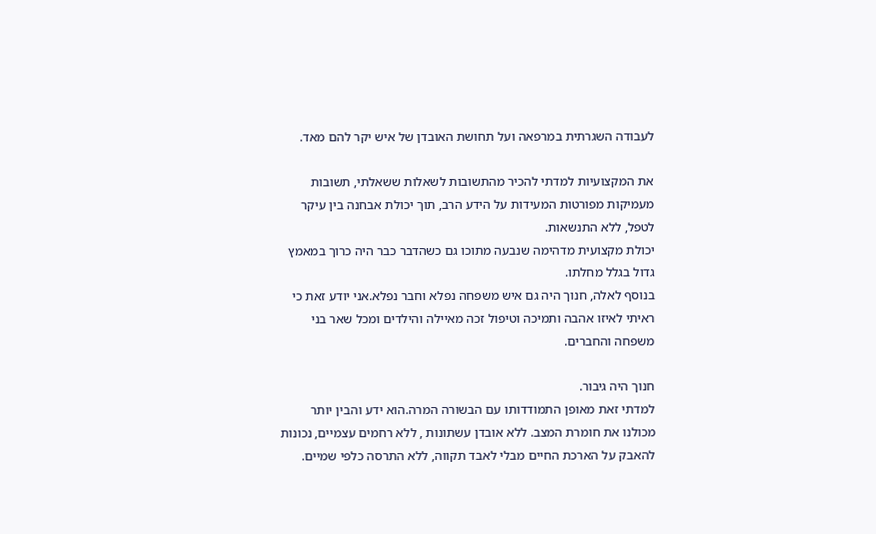לעבודה השגרתית במרפאה ועל תחושת האובדן של איש יקר להם מאד.

את המקצועיות למדתי להכיר מהתשובות לשאלות ששאלתי, תשובות מעמיקות מפורטות המעידות על הידע הרב, תוך יכולת אבחנה בין עיקר לטפל, ללא התנשאות.
יכולת מקצועית מדהימה שנבעה מתוכו גם כשהדבר כבר היה כרוך במאמץ גדול בגלל מחלתו.
בנוסף לאלה, חנוך היה גם איש משפחה נפלא וחבר נפלא.אני יודע זאת כי ראיתי לאיזו אהבה ותמיכה וטיפול זכה מאיילה והילדים ומכל שאר בני משפחה והחברים.

חנוך היה גיבור.
למדתי זאת מאופן התמודדותו עם הבשורה המרה.הוא ידע והבין יותר מכולנו את חומרת המצב. ללא אובדן עשתונות , ללא רחמים עצמיים, נכונות להאבק על הארכת החיים מבלי לאבד תקווה, ללא התרסה כלפי שמיים.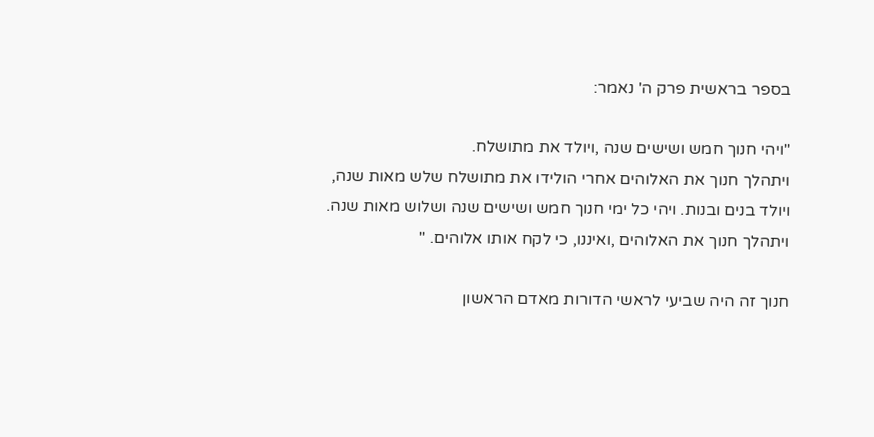בספר בראשית פרק ה' נאמר:

"ויהי חנוך חמש ושישים שנה ,ויולד את מתושלח.
ויתהלך חנוך את האלוהים אחרי הולידו את מתושלח שלש מאות שנה,
ויולד בנים ובנות. ויהי כל ימי חנוך חמש ושישים שנה ושלוש מאות שנה.
ויתהלך חנוך את האלוהים ,ואיננו, כי לקח אותו אלוהים. "

חנוך זה היה שביעי לראשי הדורות מאדם הראשון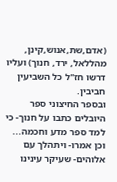(אדם,שת,אנוש,קינן, מהללאל, ירד, חנוך) ועליו דרשו חז"ל כל השביעין חביבין.
ובספר החיצוני ספר היובלים כתבו על חנוך- כי למד ספר מדע וחכמה...
וכן אמרו- ויתהלך עם אלוהים- שעיקר עינינו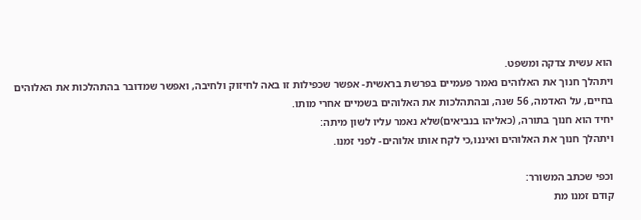הוא עשית צדקה ומשפט.
ויתהלך חנוך את האלוהים נאמר פעמיים בפרשת בראשית- אפשר שכפילות זו באה לחיזוק ולחיבה, ואפשר שמדובר בהתהלכות את האלוהים בחיים, על האדמה, 56 שנה, ובהתהלכות את האלוהים בשמיים אחרי מותו.
יחיד הוא חנוך בתורה, (כאליהו בנביאים)שלא נאמר עליו לשון מיתה:
ויתהלך חנוך את האלוהים ואיננו,כי לקח אותו אלוהים- לפני זמנו.

וכפי שכתב המשורר:
קודם זמנו מת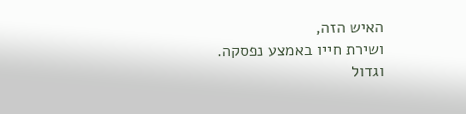האיש הזה,
ושירת חייו באמצע נפסקה.
וגדול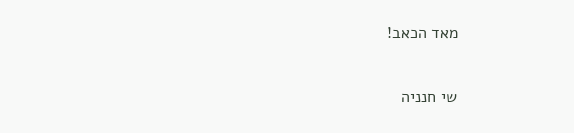מאד הכאב!

שי חנניה